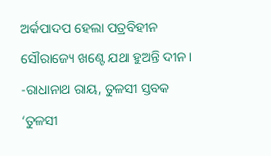ଅର୍କପାଦପ ହେଲା ପତ୍ରବିହୀନ
ସୌରାଜ୍ୟେ ଖଣ୍ଟେ ଯଥା ହୁଅନ୍ତି ଦୀନ।
-ରାଧାନାଥ ରାୟ, ତୁଳସୀ ସ୍ତବକ
‘ତୁଳସୀ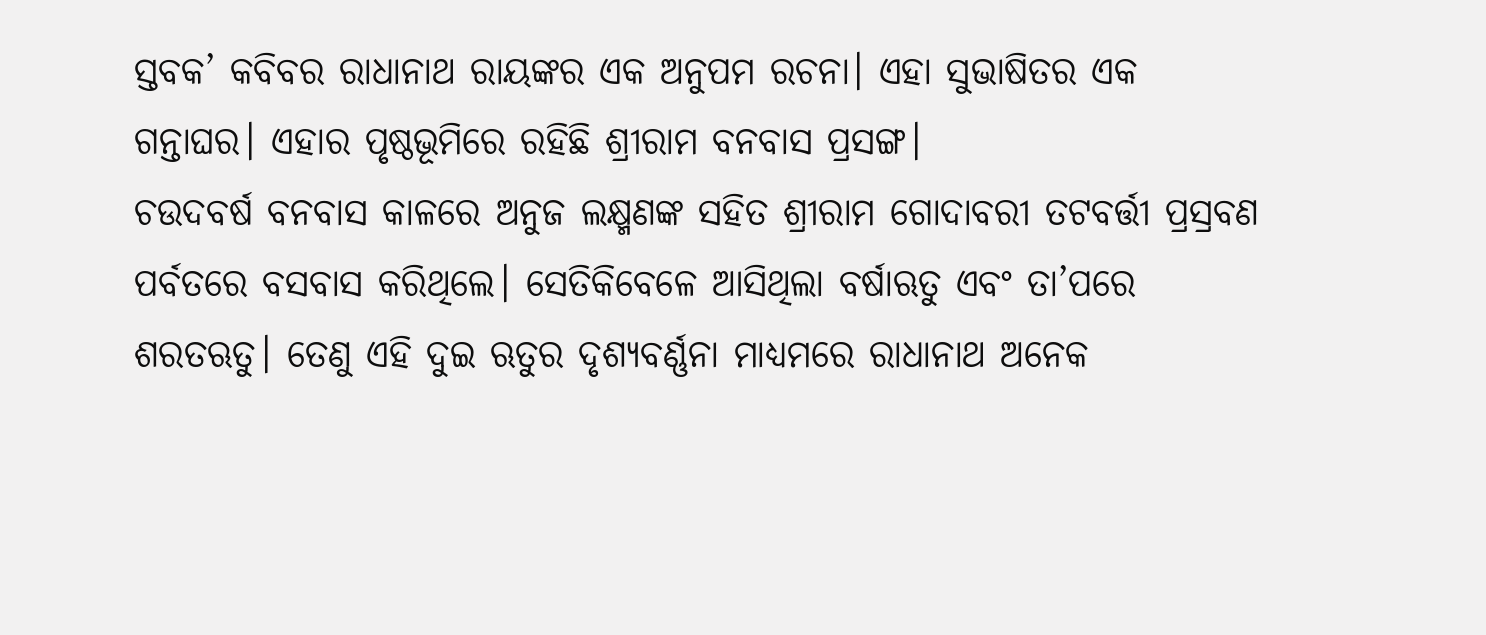ସ୍ତବକ’ କବିବର ରାଧାନାଥ ରାୟଙ୍କର ଏକ ଅନୁପମ ରଚନା। ଏହା ସୁଭାଷିତର ଏକ ଗନ୍ତାଘର। ଏହାର ପୃଷ୍ଠଭୂମିରେ ରହିଛି ଶ୍ରୀରାମ ବନବାସ ପ୍ରସଙ୍ଗ।
ଚଉଦବର୍ଷ ବନବାସ କାଳରେ ଅନୁଜ ଲକ୍ଷ୍ମଣଙ୍କ ସହିତ ଶ୍ରୀରାମ ଗୋଦାବରୀ ତଟବର୍ତ୍ତୀ ପ୍ରସ୍ରବଣ ପର୍ବତରେ ବସବାସ କରିଥିଲେ। ସେତିକିବେଳେ ଆସିଥିଲା ବର୍ଷାଋତୁ ଏବଂ ତା’ପରେ ଶରତଋତୁ। ତେଣୁ ଏହି ଦୁଇ ଋତୁର ଦୃଶ୍ୟବର୍ଣ୍ଣନା ମାଧ୍ୟମରେ ରାଧାନାଥ ଅନେକ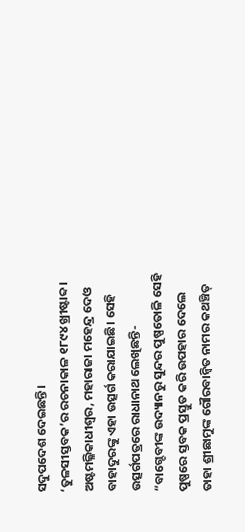ସଦୁପଦେଶ ଦେଇଛନ୍ତି।
‘ତୁଳସୀସ୍ତବକ’ର ରଚନାକାଳ ୧୮୯୪ ଖ୍ରୀଷ୍ଟାବ୍ଦ। ଅଷ୍ଟମଲ୍ଳିକାଧୀଶ୍ୱର, ମହାରାଜା ମହେନ୍ଦ୍ର ଦେଓ ବାହାଦୁରଙ୍କୁ ଏହା ଉତ୍ସର୍ଗ କରାଯାଇଛି। ସେହି ଉତ୍ସର୍ଗପତ୍ରରେ ରାଧାନାଥ ଲେଖିଛନ୍ତି- “ବାଗ୍ଦେବୀଙ୍କ ଉଦ୍ୟାନରୁ ସୁନ୍ଦର ପୁଷ୍ପତୋଳି ସେହି ପୁଷ୍ପରେ ସ୍ତବକ ପ୍ରସ୍ତୁତ କରି ଉପହାର ଦେଲେ ତାହା ଶ୍ରୀଛାମୁଙ୍କ ଗୌରବାନ୍ୱିତ ନାମର କଥଞ୍ଚିତ୍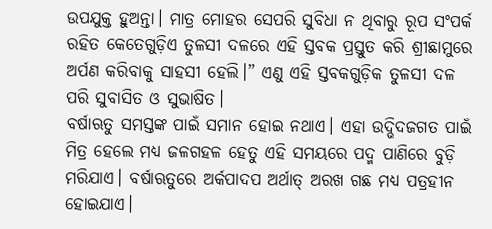ଉପଯୁକ୍ତ ହୁଅନ୍ତା। ମାତ୍ର ମୋହର ସେପରି ସୁବିଧା ନ ଥିବାରୁ ରୂପ ସଂପର୍କ ରହିତ କେତେଗୁଡ଼ିଏ ତୁଳସୀ ଦଳରେ ଏହି ସ୍ତବକ ପ୍ରସ୍ତୁତ କରି ଶ୍ରୀଛାମୁରେ ଅର୍ପଣ କରିବାକୁ ସାହସୀ ହେଲି।” ଏଣୁ ଏହି ସ୍ତବକଗୁଡ଼ିକ ତୁଳସୀ ଦଳ ପରି ସୁବାସିତ ଓ ସୁଭାଷିତ।
ବର୍ଷାଋତୁ ସମସ୍ତଙ୍କ ପାଇଁ ସମାନ ହୋଇ ନଥାଏ। ଏହା ଉଦ୍ଭିଦଜଗତ ପାଇଁ ମିତ୍ର ହେଲେ ମଧ୍ୟ ଜଳଗହଳ ହେତୁ ଏହି ସମୟରେ ପଦ୍ମ ପାଣିରେ ବୁଡ଼ି ମରିଯାଏ। ବର୍ଷାଋତୁରେ ଅର୍କପାଦପ ଅର୍ଥାତ୍ ଅରଖ ଗଛ ମଧ୍ୟ ପତ୍ରହୀନ ହୋଇଯାଏ।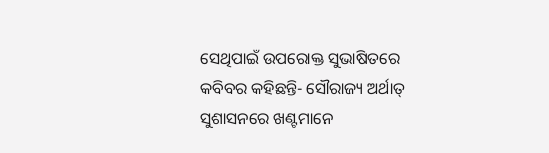ସେଥିପାଇଁ ଉପରୋକ୍ତ ସୁଭାଷିତରେ କବିବର କହିଛନ୍ତି- ସୌରାଜ୍ୟ ଅର୍ଥାତ୍ ସୁଶାସନରେ ଖଣ୍ଟମାନେ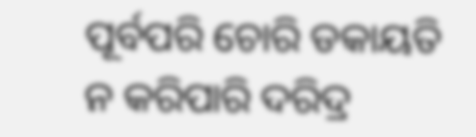ପୂର୍ବପରି ଚୋରି ଡକାୟତି ନ କରିପାରି ଦରିଦ୍ର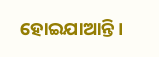ହୋଇଯାଆନ୍ତି।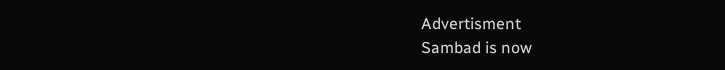Advertisment
Sambad is now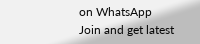on WhatsApp
Join and get latest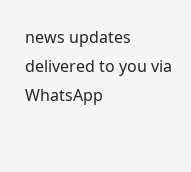news updates delivered to you via WhatsApp